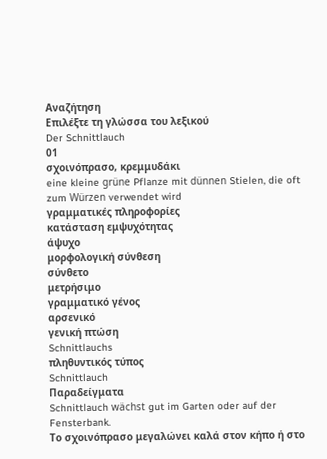Αναζήτηση
Επιλέξτε τη γλώσσα του λεξικού
Der Schnittlauch
01
σχοινόπρασο, κρεμμυδάκι
eine kleine grüne Pflanze mit dünnen Stielen, die oft zum Würzen verwendet wird
γραμματικές πληροφορίες
κατάσταση εμψυχότητας
άψυχο
μορφολογική σύνθεση
σύνθετο
μετρήσιμο
γραμματικό γένος
αρσενικό
γενική πτώση
Schnittlauchs
πληθυντικός τύπος
Schnittlauch
Παραδείγματα
Schnittlauch wächst gut im Garten oder auf der Fensterbank.
Το σχοινόπρασο μεγαλώνει καλά στον κήπο ή στο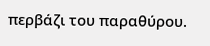περβάζι του παραθύρου.